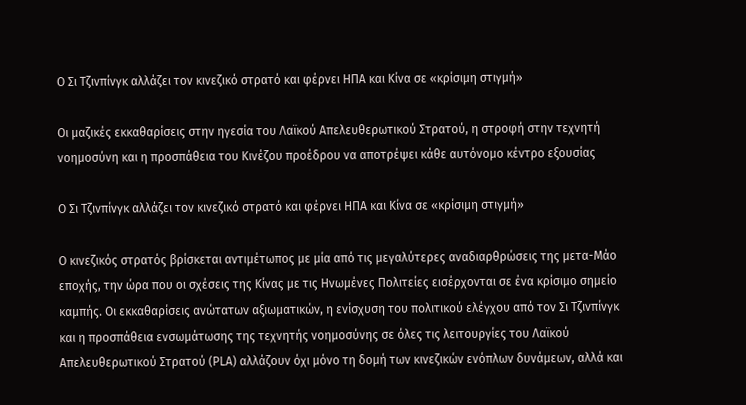Ο Σι Τζινπίνγκ αλλάζει τον κινεζικό στρατό και φέρνει ΗΠΑ και Κίνα σε «κρίσιμη στιγμή»

Οι μαζικές εκκαθαρίσεις στην ηγεσία του Λαϊκού Απελευθερωτικού Στρατού, η στροφή στην τεχνητή νοημοσύνη και η προσπάθεια του Κινέζου προέδρου να αποτρέψει κάθε αυτόνομο κέντρο εξουσίας

Ο Σι Τζινπίνγκ αλλάζει τον κινεζικό στρατό και φέρνει ΗΠΑ και Κίνα σε «κρίσιμη στιγμή»

Ο κινεζικός στρατός βρίσκεται αντιμέτωπος με μία από τις μεγαλύτερες αναδιαρθρώσεις της μετα-Μάο εποχής, την ώρα που οι σχέσεις της Κίνας με τις Ηνωμένες Πολιτείες εισέρχονται σε ένα κρίσιμο σημείο καμπής. Οι εκκαθαρίσεις ανώτατων αξιωματικών, η ενίσχυση του πολιτικού ελέγχου από τον Σι Τζινπίνγκ και η προσπάθεια ενσωμάτωσης της τεχνητής νοημοσύνης σε όλες τις λειτουργίες του Λαϊκού Απελευθερωτικού Στρατού (PLA) αλλάζουν όχι μόνο τη δομή των κινεζικών ενόπλων δυνάμεων, αλλά και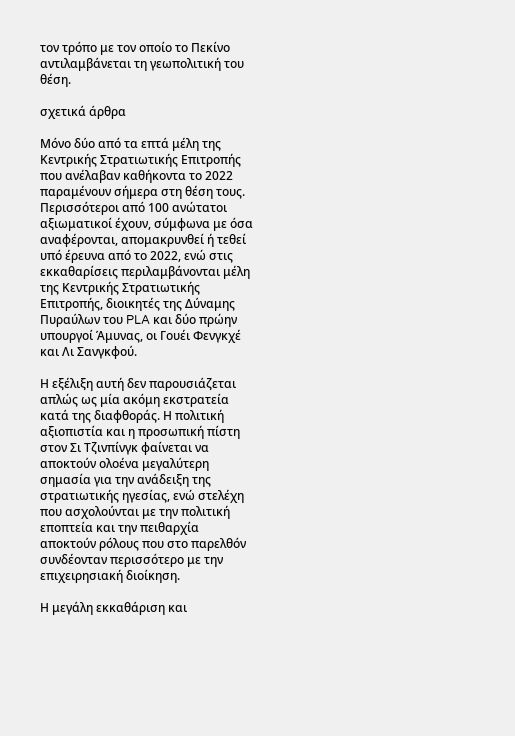τον τρόπο με τον οποίο το Πεκίνο αντιλαμβάνεται τη γεωπολιτική του θέση.

σχετικά άρθρα

Μόνο δύο από τα επτά μέλη της Κεντρικής Στρατιωτικής Επιτροπής που ανέλαβαν καθήκοντα το 2022 παραμένουν σήμερα στη θέση τους. Περισσότεροι από 100 ανώτατοι αξιωματικοί έχουν, σύμφωνα με όσα αναφέρονται, απομακρυνθεί ή τεθεί υπό έρευνα από το 2022, ενώ στις εκκαθαρίσεις περιλαμβάνονται μέλη της Κεντρικής Στρατιωτικής Επιτροπής, διοικητές της Δύναμης Πυραύλων του PLA και δύο πρώην υπουργοί Άμυνας, οι Γουέι Φενγκχέ και Λι Σανγκφού.

Η εξέλιξη αυτή δεν παρουσιάζεται απλώς ως μία ακόμη εκστρατεία κατά της διαφθοράς. Η πολιτική αξιοπιστία και η προσωπική πίστη στον Σι Τζινπίνγκ φαίνεται να αποκτούν ολοένα μεγαλύτερη σημασία για την ανάδειξη της στρατιωτικής ηγεσίας, ενώ στελέχη που ασχολούνται με την πολιτική εποπτεία και την πειθαρχία αποκτούν ρόλους που στο παρελθόν συνδέονταν περισσότερο με την επιχειρησιακή διοίκηση.

Η μεγάλη εκκαθάριση και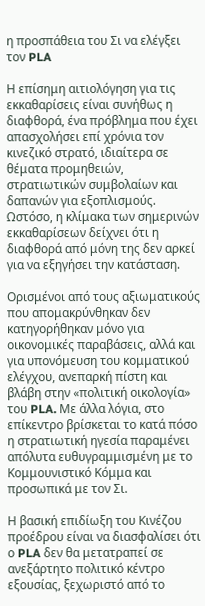η προσπάθεια του Σι να ελέγξει τον PLA

Η επίσημη αιτιολόγηση για τις εκκαθαρίσεις είναι συνήθως η διαφθορά, ένα πρόβλημα που έχει απασχολήσει επί χρόνια τον κινεζικό στρατό, ιδιαίτερα σε θέματα προμηθειών, στρατιωτικών συμβολαίων και δαπανών για εξοπλισμούς. Ωστόσο, η κλίμακα των σημερινών εκκαθαρίσεων δείχνει ότι η διαφθορά από μόνη της δεν αρκεί για να εξηγήσει την κατάσταση.

Ορισμένοι από τους αξιωματικούς που απομακρύνθηκαν δεν κατηγορήθηκαν μόνο για οικονομικές παραβάσεις, αλλά και για υπονόμευση του κομματικού ελέγχου, ανεπαρκή πίστη και βλάβη στην «πολιτική οικολογία» του PLA. Με άλλα λόγια, στο επίκεντρο βρίσκεται το κατά πόσο η στρατιωτική ηγεσία παραμένει απόλυτα ευθυγραμμισμένη με το Κομμουνιστικό Κόμμα και προσωπικά με τον Σι.

Η βασική επιδίωξη του Κινέζου προέδρου είναι να διασφαλίσει ότι ο PLA δεν θα μετατραπεί σε ανεξάρτητο πολιτικό κέντρο εξουσίας, ξεχωριστό από το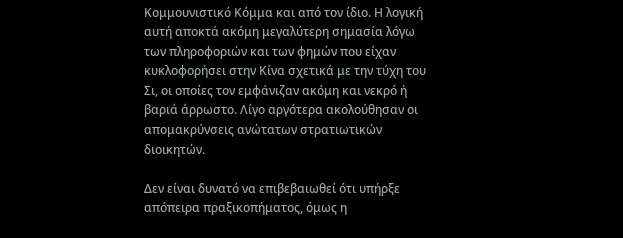Κομμουνιστικό Κόμμα και από τον ίδιο. Η λογική αυτή αποκτά ακόμη μεγαλύτερη σημασία λόγω των πληροφοριών και των φημών που είχαν κυκλοφορήσει στην Κίνα σχετικά με την τύχη του Σι, οι οποίες τον εμφάνιζαν ακόμη και νεκρό ή βαριά άρρωστο. Λίγο αργότερα ακολούθησαν οι απομακρύνσεις ανώτατων στρατιωτικών διοικητών.

Δεν είναι δυνατό να επιβεβαιωθεί ότι υπήρξε απόπειρα πραξικοπήματος, όμως η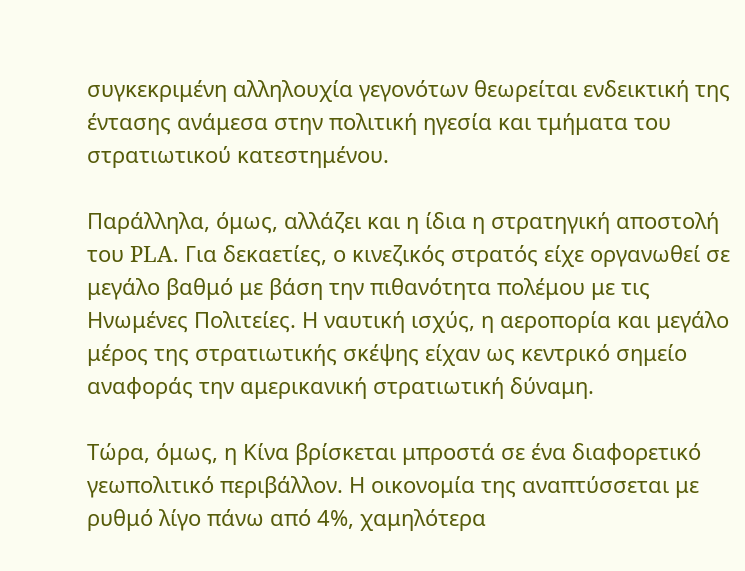συγκεκριμένη αλληλουχία γεγονότων θεωρείται ενδεικτική της έντασης ανάμεσα στην πολιτική ηγεσία και τμήματα του στρατιωτικού κατεστημένου.

Παράλληλα, όμως, αλλάζει και η ίδια η στρατηγική αποστολή του PLA. Για δεκαετίες, ο κινεζικός στρατός είχε οργανωθεί σε μεγάλο βαθμό με βάση την πιθανότητα πολέμου με τις Ηνωμένες Πολιτείες. Η ναυτική ισχύς, η αεροπορία και μεγάλο μέρος της στρατιωτικής σκέψης είχαν ως κεντρικό σημείο αναφοράς την αμερικανική στρατιωτική δύναμη.

Τώρα, όμως, η Κίνα βρίσκεται μπροστά σε ένα διαφορετικό γεωπολιτικό περιβάλλον. Η οικονομία της αναπτύσσεται με ρυθμό λίγο πάνω από 4%, χαμηλότερα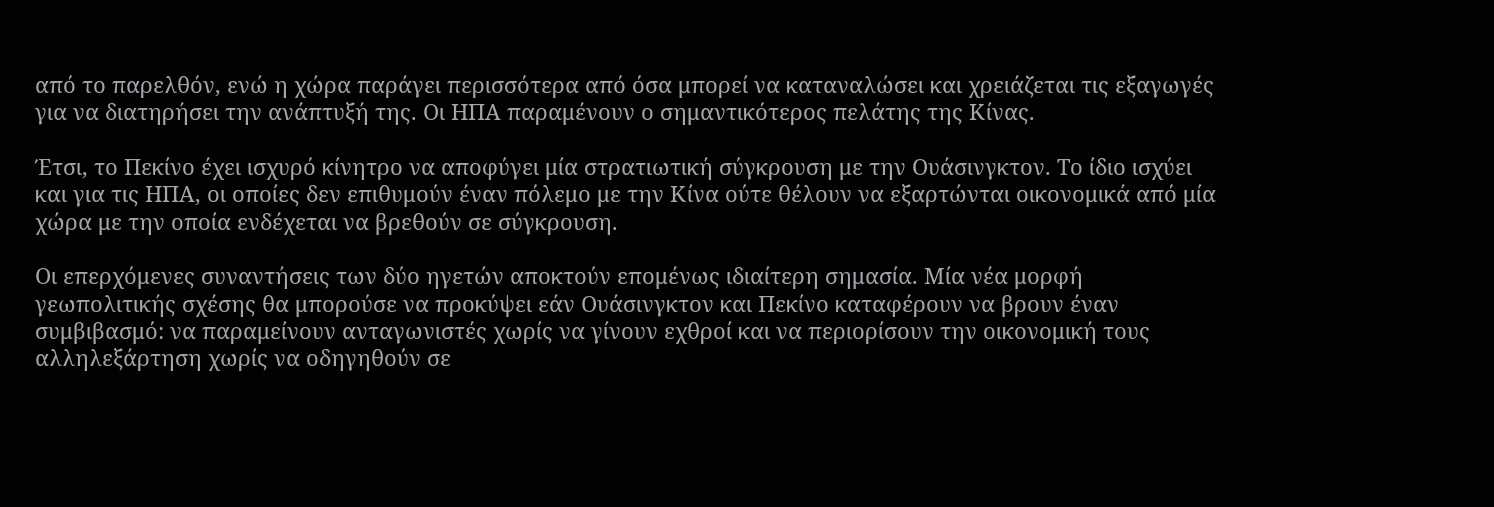από το παρελθόν, ενώ η χώρα παράγει περισσότερα από όσα μπορεί να καταναλώσει και χρειάζεται τις εξαγωγές για να διατηρήσει την ανάπτυξή της. Οι ΗΠΑ παραμένουν ο σημαντικότερος πελάτης της Κίνας.

Έτσι, το Πεκίνο έχει ισχυρό κίνητρο να αποφύγει μία στρατιωτική σύγκρουση με την Ουάσινγκτον. Το ίδιο ισχύει και για τις ΗΠΑ, οι οποίες δεν επιθυμούν έναν πόλεμο με την Κίνα ούτε θέλουν να εξαρτώνται οικονομικά από μία χώρα με την οποία ενδέχεται να βρεθούν σε σύγκρουση.

Οι επερχόμενες συναντήσεις των δύο ηγετών αποκτούν επομένως ιδιαίτερη σημασία. Μία νέα μορφή γεωπολιτικής σχέσης θα μπορούσε να προκύψει εάν Ουάσινγκτον και Πεκίνο καταφέρουν να βρουν έναν συμβιβασμό: να παραμείνουν ανταγωνιστές χωρίς να γίνουν εχθροί και να περιορίσουν την οικονομική τους αλληλεξάρτηση χωρίς να οδηγηθούν σε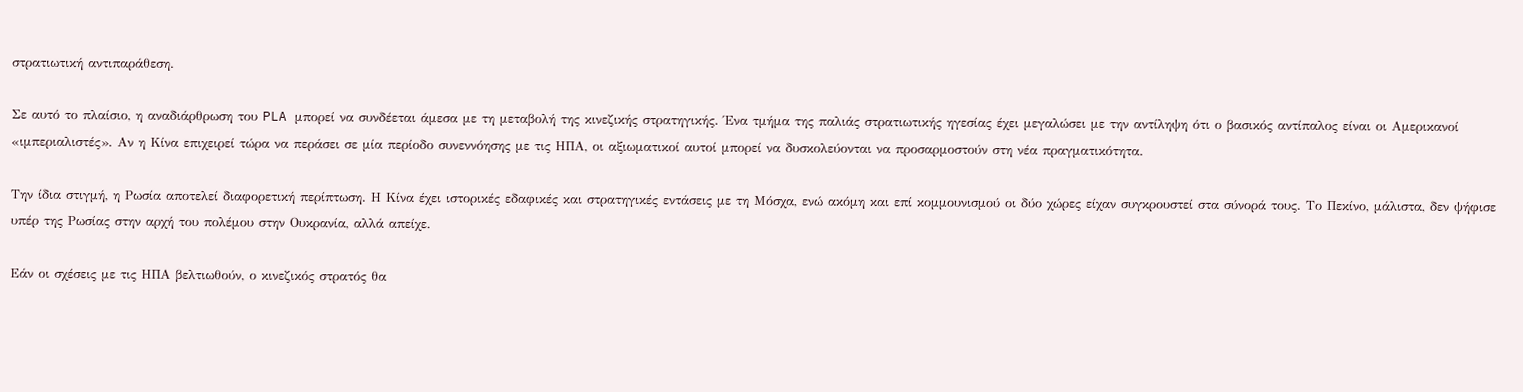στρατιωτική αντιπαράθεση.

Σε αυτό το πλαίσιο, η αναδιάρθρωση του PLA μπορεί να συνδέεται άμεσα με τη μεταβολή της κινεζικής στρατηγικής. Ένα τμήμα της παλιάς στρατιωτικής ηγεσίας έχει μεγαλώσει με την αντίληψη ότι ο βασικός αντίπαλος είναι οι Αμερικανοί «ιμπεριαλιστές». Αν η Κίνα επιχειρεί τώρα να περάσει σε μία περίοδο συνεννόησης με τις ΗΠΑ, οι αξιωματικοί αυτοί μπορεί να δυσκολεύονται να προσαρμοστούν στη νέα πραγματικότητα.

Την ίδια στιγμή, η Ρωσία αποτελεί διαφορετική περίπτωση. Η Κίνα έχει ιστορικές εδαφικές και στρατηγικές εντάσεις με τη Μόσχα, ενώ ακόμη και επί κομμουνισμού οι δύο χώρες είχαν συγκρουστεί στα σύνορά τους. Το Πεκίνο, μάλιστα, δεν ψήφισε υπέρ της Ρωσίας στην αρχή του πολέμου στην Ουκρανία, αλλά απείχε.

Εάν οι σχέσεις με τις ΗΠΑ βελτιωθούν, ο κινεζικός στρατός θα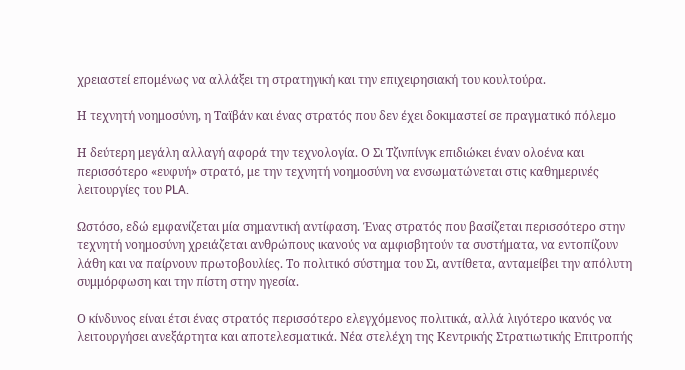χρειαστεί επομένως να αλλάξει τη στρατηγική και την επιχειρησιακή του κουλτούρα.

Η τεχνητή νοημοσύνη, η Ταϊβάν και ένας στρατός που δεν έχει δοκιμαστεί σε πραγματικό πόλεμο

Η δεύτερη μεγάλη αλλαγή αφορά την τεχνολογία. Ο Σι Τζινπίνγκ επιδιώκει έναν ολοένα και περισσότερο «ευφυή» στρατό, με την τεχνητή νοημοσύνη να ενσωματώνεται στις καθημερινές λειτουργίες του PLA.

Ωστόσο, εδώ εμφανίζεται μία σημαντική αντίφαση. Ένας στρατός που βασίζεται περισσότερο στην τεχνητή νοημοσύνη χρειάζεται ανθρώπους ικανούς να αμφισβητούν τα συστήματα, να εντοπίζουν λάθη και να παίρνουν πρωτοβουλίες. Το πολιτικό σύστημα του Σι, αντίθετα, ανταμείβει την απόλυτη συμμόρφωση και την πίστη στην ηγεσία.

Ο κίνδυνος είναι έτσι ένας στρατός περισσότερο ελεγχόμενος πολιτικά, αλλά λιγότερο ικανός να λειτουργήσει ανεξάρτητα και αποτελεσματικά. Νέα στελέχη της Κεντρικής Στρατιωτικής Επιτροπής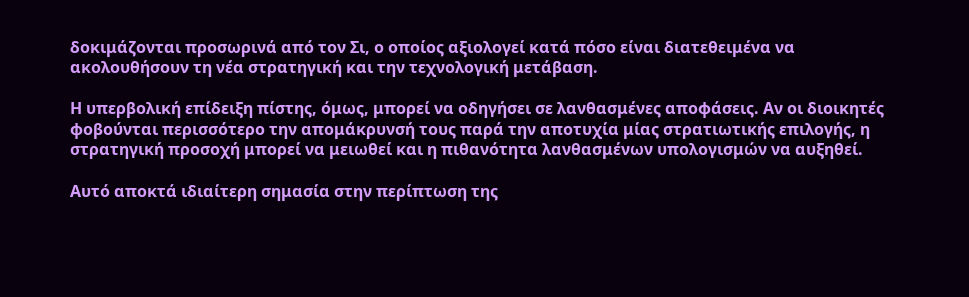δοκιμάζονται προσωρινά από τον Σι, ο οποίος αξιολογεί κατά πόσο είναι διατεθειμένα να ακολουθήσουν τη νέα στρατηγική και την τεχνολογική μετάβαση.

Η υπερβολική επίδειξη πίστης, όμως, μπορεί να οδηγήσει σε λανθασμένες αποφάσεις. Αν οι διοικητές φοβούνται περισσότερο την απομάκρυνσή τους παρά την αποτυχία μίας στρατιωτικής επιλογής, η στρατηγική προσοχή μπορεί να μειωθεί και η πιθανότητα λανθασμένων υπολογισμών να αυξηθεί.

Αυτό αποκτά ιδιαίτερη σημασία στην περίπτωση της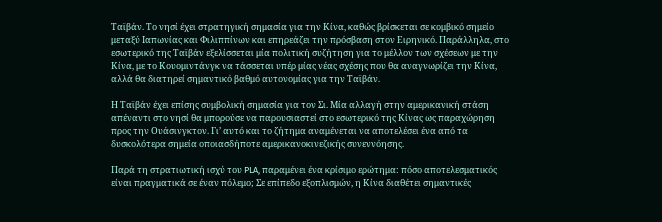Ταϊβάν. Το νησί έχει στρατηγική σημασία για την Κίνα, καθώς βρίσκεται σε κομβικό σημείο μεταξύ Ιαπωνίας και Φιλιππίνων και επηρεάζει την πρόσβαση στον Ειρηνικό. Παράλληλα, στο εσωτερικό της Ταϊβάν εξελίσσεται μία πολιτική συζήτηση για το μέλλον των σχέσεων με την Κίνα, με το Κουομιντάνγκ να τάσσεται υπέρ μίας νέας σχέσης που θα αναγνωρίζει την Κίνα, αλλά θα διατηρεί σημαντικό βαθμό αυτονομίας για την Ταϊβάν.

Η Ταϊβάν έχει επίσης συμβολική σημασία για τον Σι. Μία αλλαγή στην αμερικανική στάση απέναντι στο νησί θα μπορούσε να παρουσιαστεί στο εσωτερικό της Κίνας ως παραχώρηση προς την Ουάσινγκτον. Γι’ αυτό και το ζήτημα αναμένεται να αποτελέσει ένα από τα δυσκολότερα σημεία οποιασδήποτε αμερικανοκινεζικής συνεννόησης.

Παρά τη στρατιωτική ισχύ του PLA, παραμένει ένα κρίσιμο ερώτημα: πόσο αποτελεσματικός είναι πραγματικά σε έναν πόλεμο; Σε επίπεδο εξοπλισμών, η Κίνα διαθέτει σημαντικές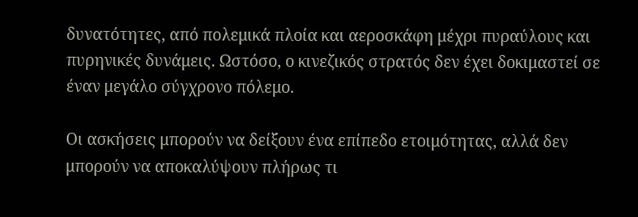δυνατότητες, από πολεμικά πλοία και αεροσκάφη μέχρι πυραύλους και πυρηνικές δυνάμεις. Ωστόσο, ο κινεζικός στρατός δεν έχει δοκιμαστεί σε έναν μεγάλο σύγχρονο πόλεμο.

Οι ασκήσεις μπορούν να δείξουν ένα επίπεδο ετοιμότητας, αλλά δεν μπορούν να αποκαλύψουν πλήρως τι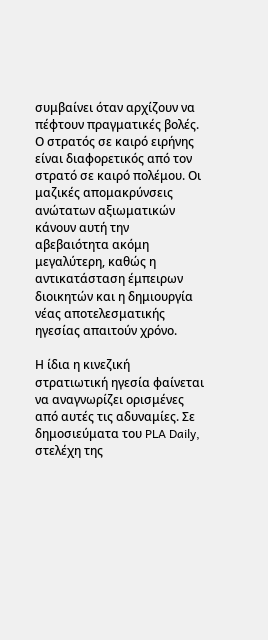συμβαίνει όταν αρχίζουν να πέφτουν πραγματικές βολές. Ο στρατός σε καιρό ειρήνης είναι διαφορετικός από τον στρατό σε καιρό πολέμου. Οι μαζικές απομακρύνσεις ανώτατων αξιωματικών κάνουν αυτή την αβεβαιότητα ακόμη μεγαλύτερη, καθώς η αντικατάσταση έμπειρων διοικητών και η δημιουργία νέας αποτελεσματικής ηγεσίας απαιτούν χρόνο.

Η ίδια η κινεζική στρατιωτική ηγεσία φαίνεται να αναγνωρίζει ορισμένες από αυτές τις αδυναμίες. Σε δημοσιεύματα του PLA Daily, στελέχη της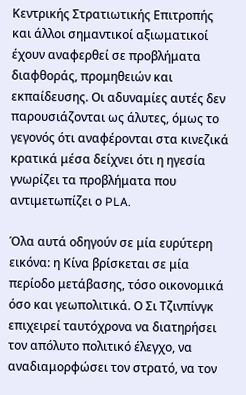Κεντρικής Στρατιωτικής Επιτροπής και άλλοι σημαντικοί αξιωματικοί έχουν αναφερθεί σε προβλήματα διαφθοράς, προμηθειών και εκπαίδευσης. Οι αδυναμίες αυτές δεν παρουσιάζονται ως άλυτες, όμως το γεγονός ότι αναφέρονται στα κινεζικά κρατικά μέσα δείχνει ότι η ηγεσία γνωρίζει τα προβλήματα που αντιμετωπίζει ο PLA.

Όλα αυτά οδηγούν σε μία ευρύτερη εικόνα: η Κίνα βρίσκεται σε μία περίοδο μετάβασης, τόσο οικονομικά όσο και γεωπολιτικά. Ο Σι Τζινπίνγκ επιχειρεί ταυτόχρονα να διατηρήσει τον απόλυτο πολιτικό έλεγχο, να αναδιαμορφώσει τον στρατό, να τον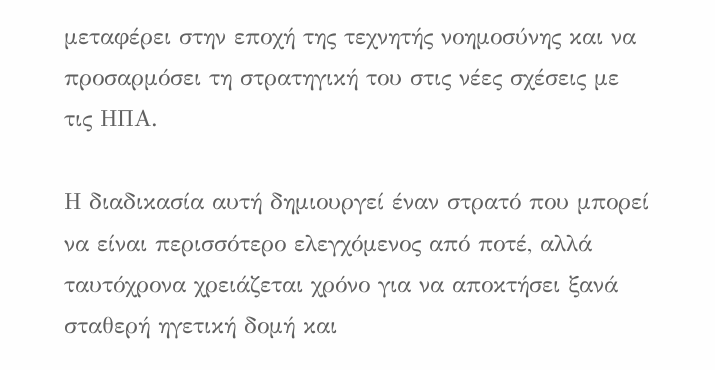μεταφέρει στην εποχή της τεχνητής νοημοσύνης και να προσαρμόσει τη στρατηγική του στις νέες σχέσεις με τις ΗΠΑ.

Η διαδικασία αυτή δημιουργεί έναν στρατό που μπορεί να είναι περισσότερο ελεγχόμενος από ποτέ, αλλά ταυτόχρονα χρειάζεται χρόνο για να αποκτήσει ξανά σταθερή ηγετική δομή και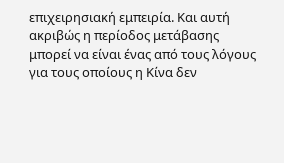επιχειρησιακή εμπειρία. Και αυτή ακριβώς η περίοδος μετάβασης μπορεί να είναι ένας από τους λόγους για τους οποίους η Κίνα δεν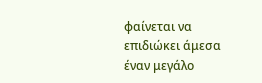φαίνεται να επιδιώκει άμεσα έναν μεγάλο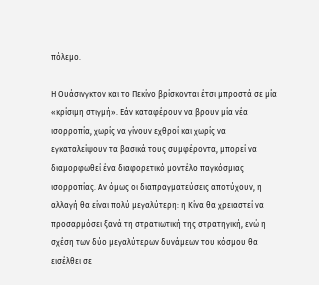πόλεμο.

Η Ουάσινγκτον και το Πεκίνο βρίσκονται έτσι μπροστά σε μία «κρίσιμη στιγμή». Εάν καταφέρουν να βρουν μία νέα ισορροπία, χωρίς να γίνουν εχθροί και χωρίς να εγκαταλείψουν τα βασικά τους συμφέροντα, μπορεί να διαμορφωθεί ένα διαφορετικό μοντέλο παγκόσμιας ισορροπίας. Αν όμως οι διαπραγματεύσεις αποτύχουν, η αλλαγή θα είναι πολύ μεγαλύτερη: η Κίνα θα χρειαστεί να προσαρμόσει ξανά τη στρατιωτική της στρατηγική, ενώ η σχέση των δύο μεγαλύτερων δυνάμεων του κόσμου θα εισέλθει σε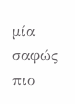μία σαφώς πιο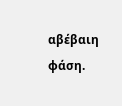αβέβαιη φάση.